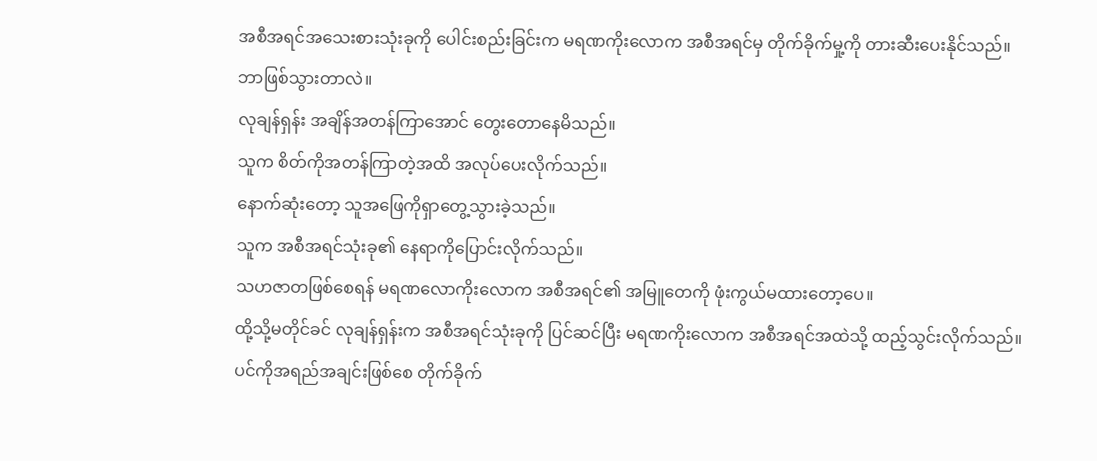အစီအရင်အသေးစားသုံးခုကို ပေါင်းစည်းခြင်းက မရဏကိုးလောက အစီအရင်မှ တိုက်ခိုက်မှု့ကို တားဆီးပေးနိုင်သည်။
ဘာဖြစ်သွားတာလဲ။
လုချန်ရှန်း အချိန်အတန်ကြာအောင် တွေးတောနေမိသည်။
သူက စိတ်ကိုအတန်ကြာတဲ့အထိ အလုပ်ပေးလိုက်သည်။
နောက်ဆုံးတော့ သူအဖြေကိုရှာတွေ့သွားခဲ့သည်။
သူက အစီအရင်သုံးခု၏ နေရာကိုပြောင်းလိုက်သည်။
သဟဇာတဖြစ်စေရန် မရဏလောကိုးလောက အစီအရင်၏ အမြူတေကို ဖုံးကွယ်မထားတော့ပေ။
ထို့သို့မတိုင်ခင် လုချန်ရှန်းက အစီအရင်သုံးခုကို ပြင်ဆင်ပြီး မရဏကိုးလောက အစီအရင်အထဲသို့ ထည့်သွင်းလိုက်သည်။
ပင်ကိုအရည်အချင်းဖြစ်စေ တိုက်ခိုက်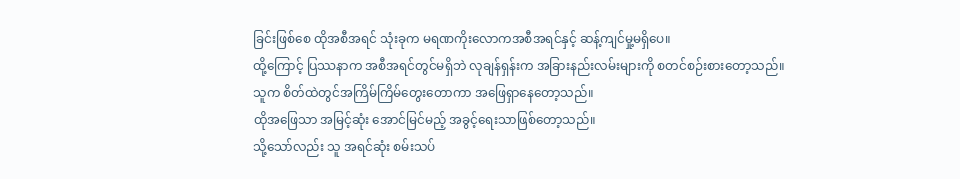ခြင်းဖြစ်စေ ထိုအစီအရင် သုံးခုက မရဏကိုးလောကအစီအရင်နှင့် ဆန့်ကျင်မှု့မရှိပေ။
ထို့ကြောင့် ပြဿနာက အစီအရင်တွင်မရှိဘဲ လုချန်ရှန်းက အခြားနည်းလမ်းများကို စတင်စဉ်းစားတော့သည်။
သူက စိတ်ထဲတွင်အကြိမ်ကြိမ်တွေးတောကာ အဖြေရှာနေတော့သည်။
ထိုအဖြေသာ အမြင့်ဆုံး အောင်မြင်မည့် အခွင့်ရေးသာဖြစ်တော့သည်။
သို့သော်လည်း သူ အရင်ဆုံး စမ်းသပ်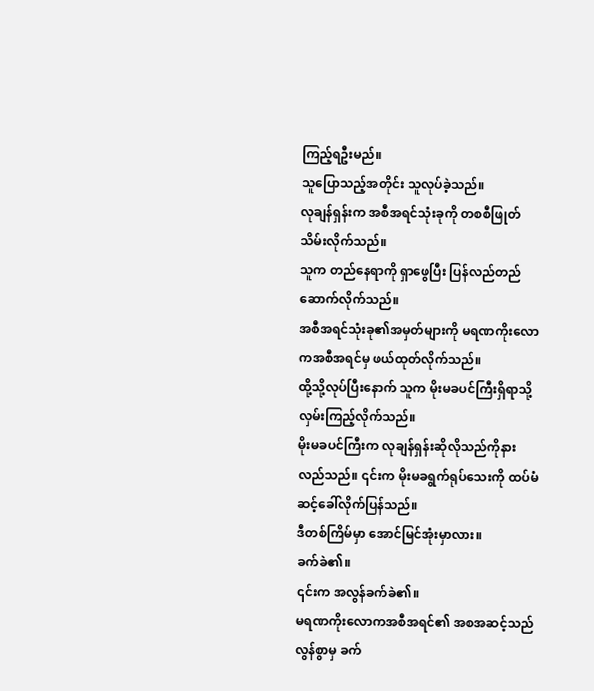ကြည့်ရဦးမည်။
သူပြောသည့်အတိုင်း သူလုပ်ခဲ့သည်။
လုချန်ရှန်းက အစီအရင်သုံးခုကို တစစီဖြုတ်သိမ်းလိုက်သည်။
သူက တည်နေရာကို ရှာဖွေပြီး ပြန်လည်တည်ဆောက်လိုက်သည်။
အစီအရင်သုံးခု၏အမှတ်များကို မရဏကိုးလောကအစီအရင်မှ ဖယ်ထုတ်လိုက်သည်။
ထို့သို့လုပ်ပြီးနောက် သူက မိုးမခပင်ကြီးရှိရာသို့လှမ်းကြည့်လိုက်သည်။
မိုးမခပင်ကြီးက လုချန်ရှန်းဆိုလိုသည်ကိုနားလည်သည်။ ၎င်းက မိုးမခရွက်ရုပ်သေးကို ထပ်မံဆင့်ခေါ်လိုက်ပြန်သည်။
ဒီတစ်ကြိမ်မှာ အောင်မြင်အုံးမှာလား။
ခက်ခဲ၏။
၎င်းက အလွန်ခက်ခဲ၏။
မရဏကိုးလောကအစီအရင်၏ အစအဆင့်သည် လွန်စွာမှ ခက်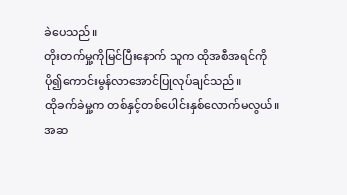ခဲပေသည်။
တိုးတက်မှု့ကိုမြင်ပြီးနောက် သူက ထိုအစီအရင်ကို ပို၍ကောင်းမွန်လာအောင်ပြုလုပ်ချင်သည်။
ထိုခက်ခဲမှု့က တစ်နှင့်တစ်ပေါင်းနှစ်လောက်မလွယ်။
အဆ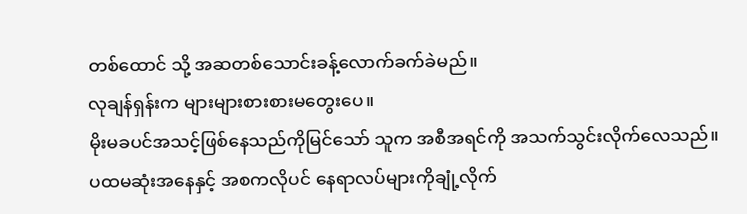တစ်ထောင် သို့ အဆတစ်သောင်းခန့်လောက်ခက်ခဲမည်။
လုချန်ရှန်းက များများစားစားမတွေးပေ။
မိုးမခပင်အသင့်ဖြစ်နေသည်ကိုမြင်သော် သူက အစီအရင်ကို အသက်သွင်းလိုက်လေသည်။
ပထမဆုံးအနေနှင့် အစကလိုပင် နေရာလပ်များကိုချုံ့လိုက်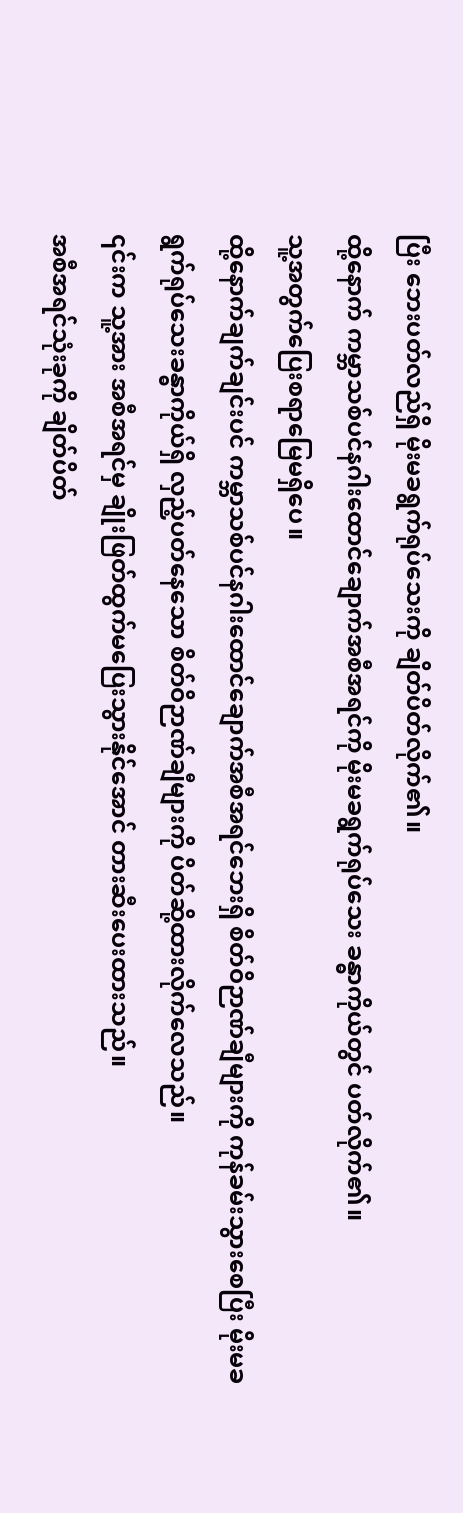ပြီး ဘေးပတ်လည်ရှိ မိုးမခရွက်ရုပ်သေးကို ချိတ်ပိတ်လိုက်၏။
ထို့နောက် ကမ္ဘာသစ်ပင်နဂါးထောင်ချောက်အစီအရင်ကို မိုးမခရွက်ရုပ်သေး ခန္ဓာကိုယ်တွင် ပတ်လိုက်၏။
သူ့အတွက်ပြေးစရာမြေမရှိပေ။
ထို့နောက်ချက်ချင်းပင် ကမ္ဘာသစ်ပင်နဂါးထောင်ချောက်အစီအရင်ဘေးရှိ စိတ်ဝိဉာဏ်ချီများကို ကုန်ခမ်းသွားစေပြီး မိုးမခရွက်ရုပ်သေးခန္ဓာကိုယ်ရှိ လှည့်ပတ်နေသော စိတ်ဝိဉာဏ်ချီများကို ပိတ်ဆို့ထားလိုက်လေသည်။
၎င်းက သူ့အား အစီအရင်မှ ချိုးဖြတ်ထွက်မပြေးသွားနိုင်အောင် တားဆီးပေးထားသည်။
အစီအရင်သုံးခုကို ချိတ်ပိတ်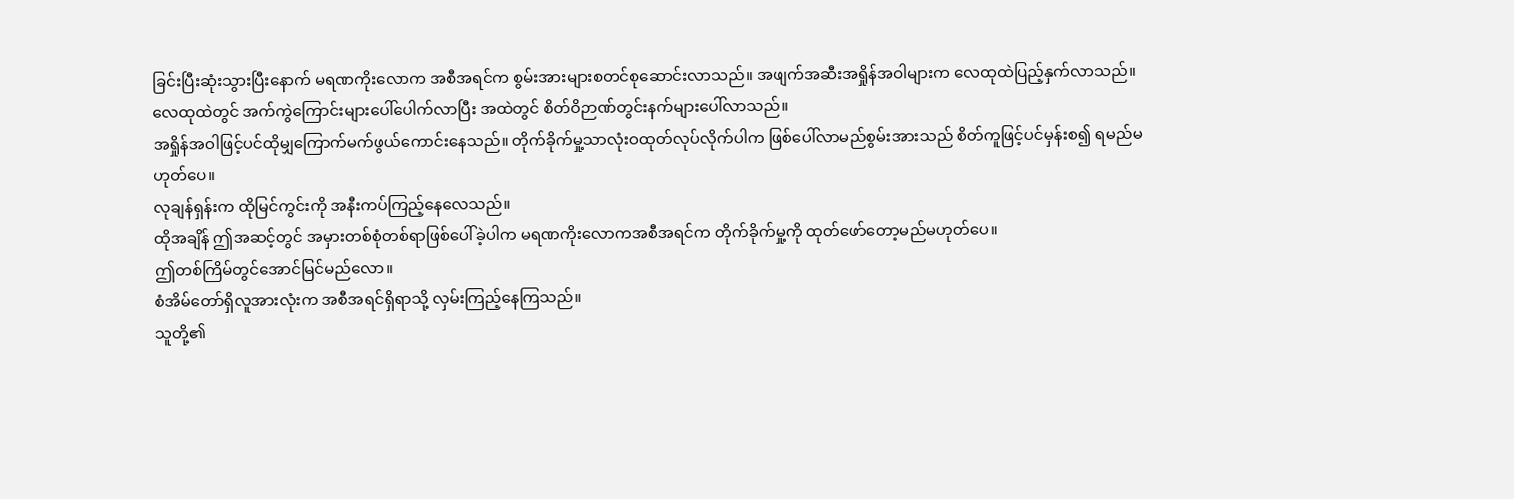ခြင်းပြီးဆုံးသွားပြီးနောက် မရဏကိုးလောက အစီအရင်က စွမ်းအားများစတင်စုဆောင်းလာသည်။ အဖျက်အဆီးအရှိုန်အဝါများက လေထုထဲပြည့်နှက်လာသည်။
လေထုထဲတွင် အက်ကွဲကြောင်းများပေါ်ပေါက်လာပြီး အထဲတွင် စိတ်ဝိဉာဏ်တွင်းနက်များပေါ်လာသည်။
အရှိုန်အဝါဖြင့်ပင်ထိုမျှကြောက်မက်ဖွယ်ကောင်းနေသည်။ တိုက်ခိုက်မှု့သာလုံးဝထုတ်လုပ်လိုက်ပါက ဖြစ်ပေါ်လာမည်စွမ်းအားသည် စိတ်ကူဖြင့်ပင်မှန်းစ၍ ရမည်မဟုတ်ပေ။
လုချန်ရှန်းက ထိုမြင်ကွင်းကို အနီးကပ်ကြည့်နေလေသည်။
ထိုအချိန် ဤအဆင့်တွင် အမှားတစ်စုံတစ်ရာဖြစ်ပေါ်ခဲ့ပါက မရဏကိုးလောကအစီအရင်က တိုက်ခိုက်မှု့ကို ထုတ်ဖော်တော့မည်မဟုတ်ပေ။
ဤတစ်ကြိမ်တွင်အောင်မြင်မည်လော။
စံအိမ်တော်ရှိလူအားလုံးက အစီအရင်ရှိရာသို့ လှမ်းကြည့်နေကြသည်။
သူတို့၏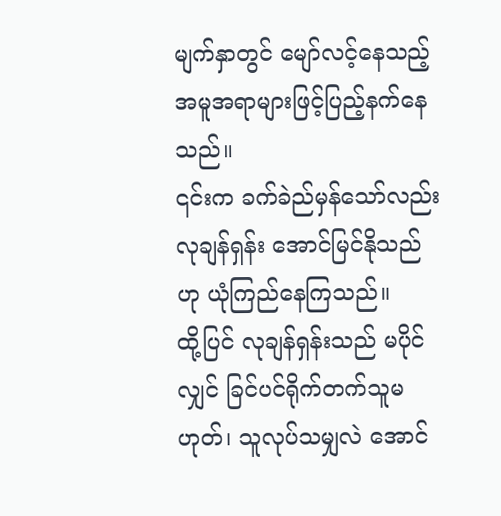မျက်နှာတွင် မျော်လင့်နေသည့်အမူအရာများဖြင့်ပြည့်နက်နေသည်။
၎င်းက ခက်ခဲည်မှန်သော်လည်း လုချန်ရှန်း အောင်မြင်နိုသည်ဟု ယုံကြည်နေကြသည်။
ထို့ပြင် လုချန်ရှန်းသည် မပိုင်လျှင် ခြင်ပင်ရိုက်တက်သူမဟုတ်၊ သူလုပ်သမျှလဲ အောင်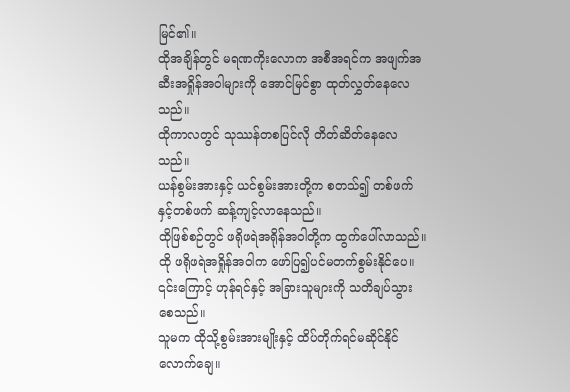မြင်၏။
ထိုအချိန်တွင် မရဏကိုးလောက အစီအရင်က အဖျက်အဆီးအရှိုန်အဝါများကို အောင်မြင်စွာ ထုတ်လွှတ်နေလေသည်။
ထိုကာလတွင် သုဿန်တစပြင်လို တိတ်ဆိတ်နေလေသည်။
ယန်စွမ်းအားနှင့် ယင်စွမ်းအားတို့က စတသ်၍ တစ်ဖက်နှင့်တစ်ဖက် ဆန့်ကျင့်လာနေသည်။
ထိုဖြစ်စဉ်တွင် ဖရိုဖရဲအရိုန်အဝါတို့က ထွက်ပေါ်လာသည်။
ထို ဖရိုဖရဲအရှိုန်အဝါက ဖော်ပြ၍ပင်မတက်စွမ်းနိုင်ပေ။
၎င်းကြောင့် ဟုန်ရင်နှင့် အခြားသူများကို သတိချပ်သွားစေသည်။
သူမက ထိုသို့စွမ်းအားမျိုးနှင့် ထိပ်တိုက်ရင်မဆိုင်နိုင်လောက်ချေ။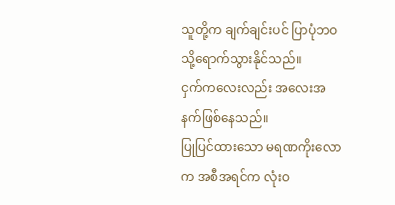သူတို့က ချက်ချင်းပင် ပြာပုံဘဝသို့ရောက်သွားနိုင်သည်။
ငှက်ကလေးလည်း အလေးအနက်ဖြစ်နေသည်။
ပြုပြင်ထားသော မရဏကိုးလောက အစီအရင်က လုံးဝ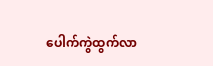ပေါက်ကွဲထွက်လာ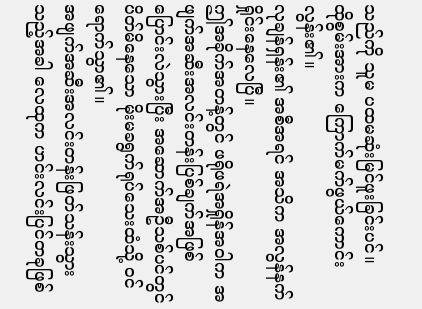သည်ကို သူမ ပထမဆုံးမြင်ဖူးခြင်းပင်။
ထိုစွမ်းအားက ကြောက်မက်ဖွယ်ကောင်းလွန်း၏။
လုချန်ရှန်း၏ အစီအရင် အသိက အလွန်နက်ရှိုင်းနေလေပြီ။
ဤအခိုက်အတန့်တွင် ဖရိုဖရဲအရှိုန်အဝါက အဖျက်အဆီးအလင်းတန်းပြစ်ချက်အဖြစ်ပြောင်းလဲသွားပြီး အဆောက်အဦသစ်ပင်တွင်ပိတ်မိနေသော မိုးမခရွက်ရုပ်သေးထံသို့ ဝင်ရောက်သွာ၏။
အဖျက်အဆီးအလင်းတန်းဖြတ်သန်းသွားသည့်အခါ လေထုက ဟင်းလင်းပြင်တခုဖြစ်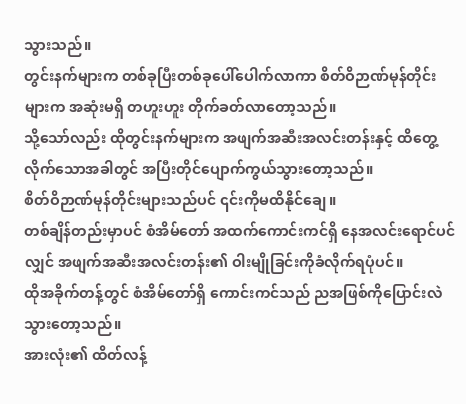သွားသည်။
တွင်းနက်များက တစ်ခုပြီးတစ်ခုပေါ်ပေါက်လာကာ စိတ်ဝိဉာဏ်မုန်တိုင်းများက အဆုံးမရှိ တဟူးဟူး တိုက်ခတ်လာတော့သည်။
သို့သော်လည်း ထိုတွင်းနက်များက အဖျက်အဆီးအလင်းတန်းနှင့် ထိတွေ့လိုက်သောအခါတွင် အပြီးတိုင်ပျောက်ကွယ်သွားတော့သည်။
စိတ်ဝိဉာဏ်မုန်တိုင်းများသည်ပင် ၎င်းကိုမထိနိုင်ချေ။
တစ်ချိန်တည်းမှာပင် စံအိမ်တော် အထက်ကောင်းကင်ရှိ နေအလင်းရောင်ပင်လျှင် အဖျက်အဆီးအလင်းတန်း၏ ဝါးမျိုခြင်းကိုခံလိုက်ရပုံပင်။
ထိုအခိုက်တန့်တွင် စံအိမ်တော်ရှိ ကောင်းကင်သည် ညအဖြစ်ကိုပြောင်းလဲသွားတော့သည်။
အားလုံး၏ ထိတ်လန့်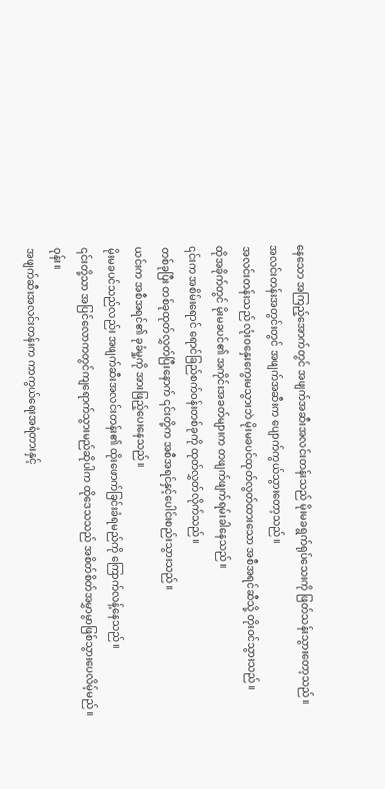နေသော အကြည့်အောက်တွင် အဖျက်အဆီးအလင်းတန်းသည် မိုးမခရွက်ရုပ်သေးကို ဖြတ်သန်းသွားတော့သည်။
အလင်းတန်းအတွင်းတွင် အဖျက်အဆီးက ပျောက်ကွယ်သွားတော့သည်။
အလင်းတန်းသည် လုံးဝနှေးကွေးမသွားဘဲ မိုးမခပင်ထုတ်လွတ်ထားသော အစီအရင်ဆီသို့ တိုးဝင်သွားသည်။
ထိုအခိုက်တွင် မိုးမခပင်၏ အကိုင်းအခတ်များက တဖျက်ဖျက်ရမ်းခါနေသည်။
၎င်းက အစိမ်းရောင် ရောင်ခြည်စက်ဝန်းတစ်ခုကို ထုတ်လွှတ်လိုက်သည်။
တစ်ခုပြီး တစ်ခုထုတ်လွှတ်ပြီးနောက် ၎င်းတို့က အစီအရင်နှင့်ပေါင်းစည်းသွားသည်။
ယင်းက အစီအရင်၏ ခုခံမှု့ကို အားဖြည့်ပေးနေသည်။
မိုးမခပင်သည်လည်း အဖျက်ဆီးအလင်းတန်း၏ ထိုးဖောက်ခြင်းခံရမည်ကို ကြောက်လန့်နေသည်။
၎င်းတို့သာ အပြင်လောကတွင်ကျရောက်သွားမည်ဆိုပါက ထိုဒေသသည် အစိတ်စိတ်အမွှာမွာဖြစ်သွားပေလိမ့်မည်။
ဝုန်း။
အဖျက်ဆီးအလင်းတန်းက ကာကွယ်ရေးအရံတားနှင့်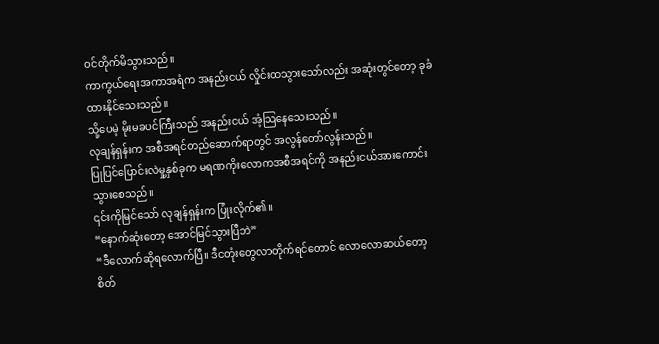ဝင်တိုက်မိသွားသည်။
ကာကွယ်ရေးအကာအရံက အနည်းငယ် လှိုင်းထသွားသော်လည်း အဆုံးတွင်တော့ ခုခံထားနိုင်သေးသည်။
သို့ပေမဲ့ မိုးမခပင်ကြီးသည် အနည်းငယ် အံ့သြနေသေးသည်။
လုချန်ရှန်းက အစီအရင်တည်ဆောက်ရာတွင် အလွန်တော်လွန်းသည်။
ပြုပြင်ပြောင်းလဲမှု့နှစ်ခုက မရဏကိုးလောကအစီအရင်ကို အနည်းငယ်အားကောင်းသွားစေသည်။
၎င်းကိုမြင်သော် လုချန်ရှန်းက ပြုံးလိုက်၏။
“နောက်ဆုံးတော့ အောင်မြင်သွားပြီဘဲ”
“ဒီလောက်ဆိုရလောက်ပြီ။ ဒီငတုံးတွေလာတိုက်ရင်တောင် လောလောဆယ်တော့ စိတ်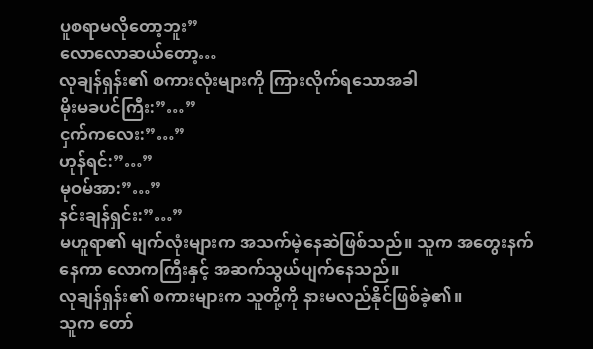ပူစရာမလိုတော့ဘူး”
လောလောဆယ်တော့…
လုချန်ရှန်း၏ စကားလုံးများကို ကြားလိုက်ရသောအခါ
မိုးမခပင်ကြီး:”…”
ငှက်ကလေး:”…”
ဟုန်ရင်:”…”
မုဝမ်အာ:”…”
နင်းချန်ရှင်း:”…”
မဟူရာ၏ မျက်လုံးများက အသက်မဲ့နေဆဲဖြစ်သည်။ သူက အတွေးနက်နေကာ လောကကြီးနှင့် အဆက်သွယ်ပျက်နေသည်။
လုချန်ရှန်း၏ စကားများက သူတို့ကို နားမလည်နိုင်ဖြစ်ခဲ့၏။
သူက တော်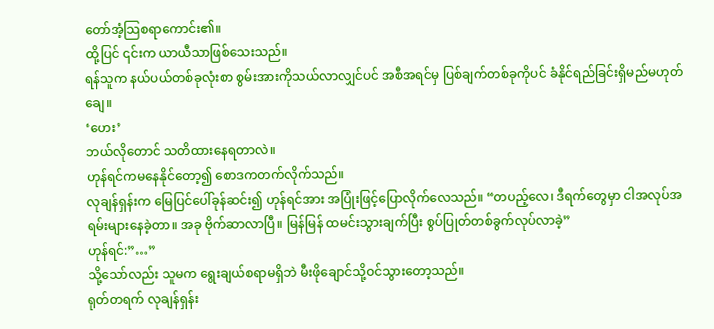တော်အံ့သြစရာကောင်း၏။
ထို့ပြင် ၎င်းက ယာယီသာဖြစ်သေးသည်။
ရန်သူက နယ်ပယ်တစ်ခုလုံးစာ စွမ်းအားကိုသယ်လာလျှင်ပင် အစီအရင်မှ ပြစ်ချက်တစ်ခုကိုပင် ခံနိုင်ရည်ခြင်းရှိမည်မဟုတ်ချေ။
‘ဟေး’
ဘယ်လိုတောင် သတိထားနေရတာလဲ။
ဟုန်ရင်ကမနေနိုင်တော့၍ စောဒကတက်လိုက်သည်။
လုချန်ရှန်းက မြေပြင်ပေါ်ခုန်ဆင်း၍ ဟုန်ရင်အား အပြုံးဖြင့်ပြောလိုက်လေသည်။ “တပည့်လေ၊ ဒီရက်တွေမှာ ငါအလုပ်အရမ်းများနေခဲ့တာ။ အခု ဗိုက်ဆာလာပြီ။ မြန်မြန် ထမင်းသွားချက်ပြီး စွပ်ပြုတ်တစ်ခွက်လုပ်လာခဲ့”
ဟုန်ရင်:”…”
သို့သော်လည်း သူမက ရွေးချယ်စရာမရှိဘဲ မီးဖိုချောင်သို့ဝင်သွားတော့သည်။
ရုတ်တရက် လုချန်ရှန်း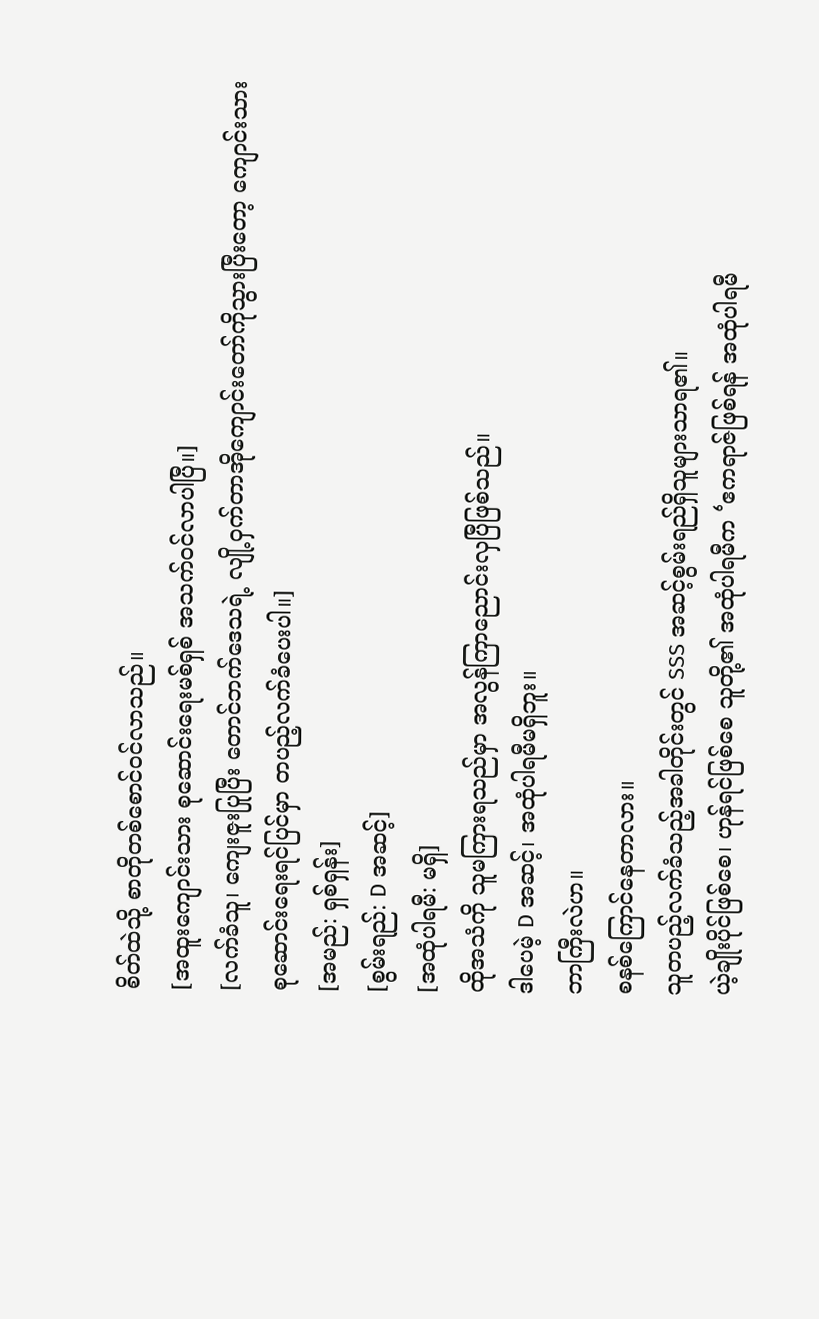စိတ်ထဲသို့ စာတိုတစ်စောင်ဝင်လာသည်။
[အထူးကျောင်းသား စုဆောင်းရေးမစ်ရှစ် အသက်ဝင်လာပါပြီ။]
[လက်ခံသူ၊ ကျေးဇူးပြုပြီး တောင်ဘက်ဒေသရဲ့ လျို့ဝှက်တာအိုကျောင်းတော်ကိုသွားပြီးတော့ ကျောင်းသားစုဆောင်းရေးရင်ပြင်မှာ တပည့်လက်ခံပေးပါ။]
[အမည်: ရှစ်ရှန်း]
[စွမ်းရည်: D အဆင့်]
[အထုံပါရမီ: မရှိ]
ထိုအသံကို သူမကြားရသည်မှာ အလွန်ကြာညောင်းလှပြီဖြစ်သည်။
ဒါပေမဲ့ D အဆင့်၊ အထုံပါရမီမရှိဘူး။
ဘာကြီးလဲဟ။
စနစ်ကြောင်နေတာလား။
သူတပည့်လက်ခံသည့်အခါတိုင်းတွင် SSS အဆင့်စွမ်းရည်ရှိသူများသာရ၏။
ယဲ့ချိုးပိုင်ဖြစ်စေ၊ ဟုန်ရင်ဖြစ်စေ သူတို့၏ အထုံပါရမီက ‘ဧကရာဇ်ဖြစ်ရန် အထုံပါရမီ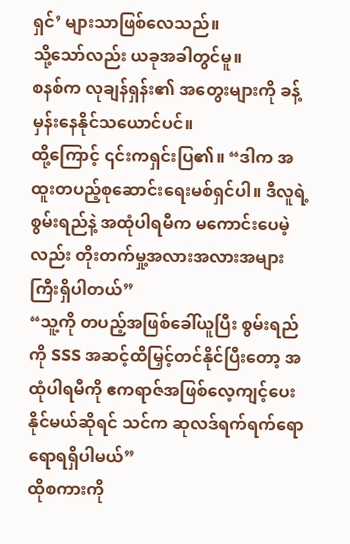ရှင်’ များသာဖြစ်လေသည်။
သို့သော်လည်း ယခုအခါတွင်မူ။
စနစ်က လုချန်ရှန်း၏ အတွေးများကို ခန့်မှန်းနေနိုင်သယောင်ပင်။
ထို့ကြောင့် ၎င်းကရှင်းပြ၏။ “ဒါက အထူးတပည့်စုဆောင်းရေးမစ်ရှင်ပါ။ ဒီလူရဲ့ စွမ်းရည်နဲ့ အထုံပါရမီက မကောင်းပေမဲ့လည်း တိုးတက်မှု့အလားအလားအများကြီးရှိပါတယ်”
“သူ့ကို တပည့်အဖြစ်ခေါ်ယူပြီး စွမ်းရည်ကို SSS အဆင့်ထိမြှင့်တင်နိုင်ပြီးတော့ အထုံပါရမီကို ဧကရာဇ်အဖြစ်လေ့ကျင့်ပေးနိုင်မယ်ဆိုရင် သင်က ဆုလဒ်ရက်ရက်ရောရောရရှိပါမယ်”
ထိုစကားကို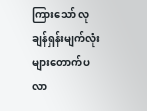ကြားသော် လုချန်ရှန်းမျက်လုံးများတောက်ပလာ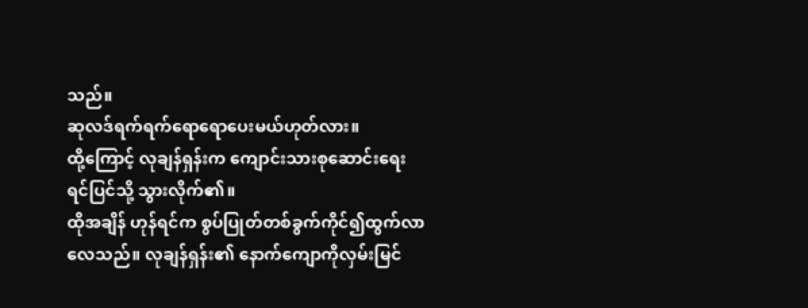သည်။
ဆုလဒ်ရက်ရက်ရောရောပေးမယ်ဟုတ်လား။
ထို့ကြောင့် လုချန်ရှန်းက ကျောင်းသားစုဆောင်းရေးရင်ပြင်သို့ သွားလိုက်၏။
ထိုအချိန် ဟုန်ရင်က စွပ်ပြုတ်တစ်ခွက်ကိုင်၍ထွက်လာလေသည်။ လုချန်ရှန်း၏ နောက်ကျောကိုလှမ်းမြင်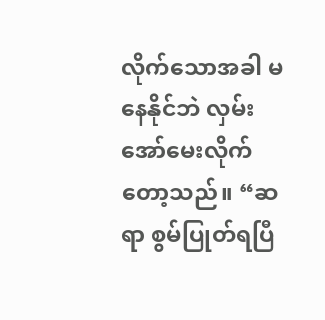လိုက်သောအခါ မနေနိုင်ဘဲ လှမ်းအော်မေးလိုက်တော့သည်။ “ဆရာ စွမ်ပြုတ်ရပြီ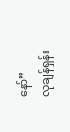နော်”
လုချန်ရှန်း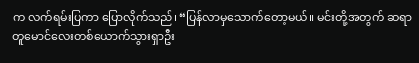က လက်ရမ်းပြကာ ပြောလိုက်သည်၊ “ပြန်လာမှသောက်တော့မယ်။ မင်းတို့အတွက် ဆရာတူမောင်လေးတစ်ယောက်သွားရှာဦး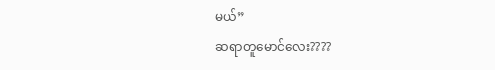မယ်”
ဆရာတူမောင်လေး????